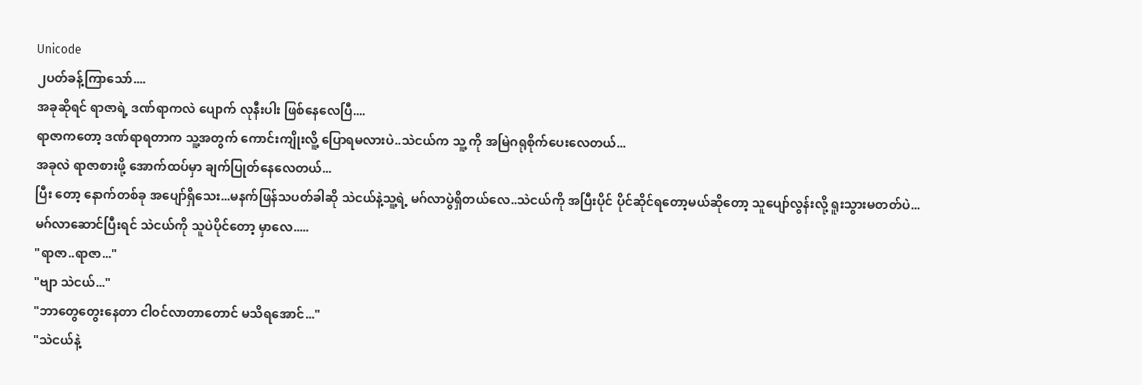Unicode
၂ပတ်ခန့်ကြာသော်....
အခုဆိုရင် ရာဇာရဲ့ ဒဏ်ရာကလဲ ပျောက် လုနီးပါး ဖြစ်နေလေပြီ....
ရာဇာကတော့ ဒဏ်ရာရတာက သူ့အတွက် ကောင်းကျိုးလိူ့ ပြောရမလားပဲ..သဲငယ်က သူ့ ကို အမြဲဂရုစိုက်ပေးလေတယ်...
အခုလဲ ရာဇာစားဖို့ အောက်ထပ်မှာ ချက်ပြုတ်နေလေတယ်...
ပြီး တော့ နောက်တစ်ခု အပျော်ရှိသေး...မနက်ဖြန်သပတ်ခါဆို သဲငယ်နဲ့သူ့ရဲ့ မဂ်လာပွဲရှိတယ်လေ..သဲငယ်ကို အပြီးပိုင် ပိုင်ဆိုင်ရတော့မယ်ဆိုတော့ သူပျော်လွန်းလို့ ရူးသွားမတတ်ပဲ...
မဂ်လာဆောင်ပြီးရင် သဲငယ်ကို သူပဲပိုင်တော့ မှာလေ.....
"ရာဇာ..ရာဇာ..."
"ဗျာ သဲငယ်..."
"ဘာတွေတွေးနေတာ ငါဝင်လာတာတောင် မသိရအောင်..."
"သဲငယ်နဲ့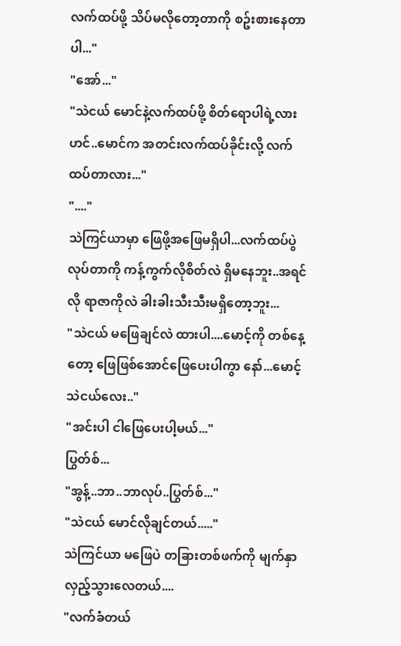လက်ထပ်ဖို့ သိပ်မလိုတော့တာကို စဥ်းစားနေတာပါ..."
"အော်..."
"သဲငယ် မောင်နဲ့လက်ထပ်ဖို့ စိတ်ရောပါရဲ့လားဟင်..မောင်က အတင်းလက်ထပ်ခိုင်းလို့ လက်ထပ်တာလား..."
"...."
သဲကြင်ယာမှာ ဖြေဖို့အဖြေမရှိပါ...လက်ထပ်ပွဲလုပ်တာကို ကန့်ကွက်လိုစိတ်လဲ ရှိမနေဘူး..အရင်လို ရာဇာကိုလဲ ခါးခါးသီးသီးမရှိတော့ဘူး...
"သဲငယ် မဖြေချင်လဲ ထားပါ....မောင့်ကို တစ်နေ့တော့ ဖြေဖြစ်အောင်ဖြေပေးပါကွာ နော်...မောင့်သဲငယ်လေး.."
"အင်းပါ ငါဖြေပေးပါ့မယ်..."
ပြွတ်စ်...
"အွန့်..ဘာ..ဘာလုပ်..ပြွတ်စ်..."
"သဲငယ် မောင်လိုချင်တယ်....."
သဲကြင်ယာ မဖြေပဲ တခြားတစ်ဖက်ကို မျက်နှာ လှည့်သွားလေတယ်....
"လက်ခံတယ်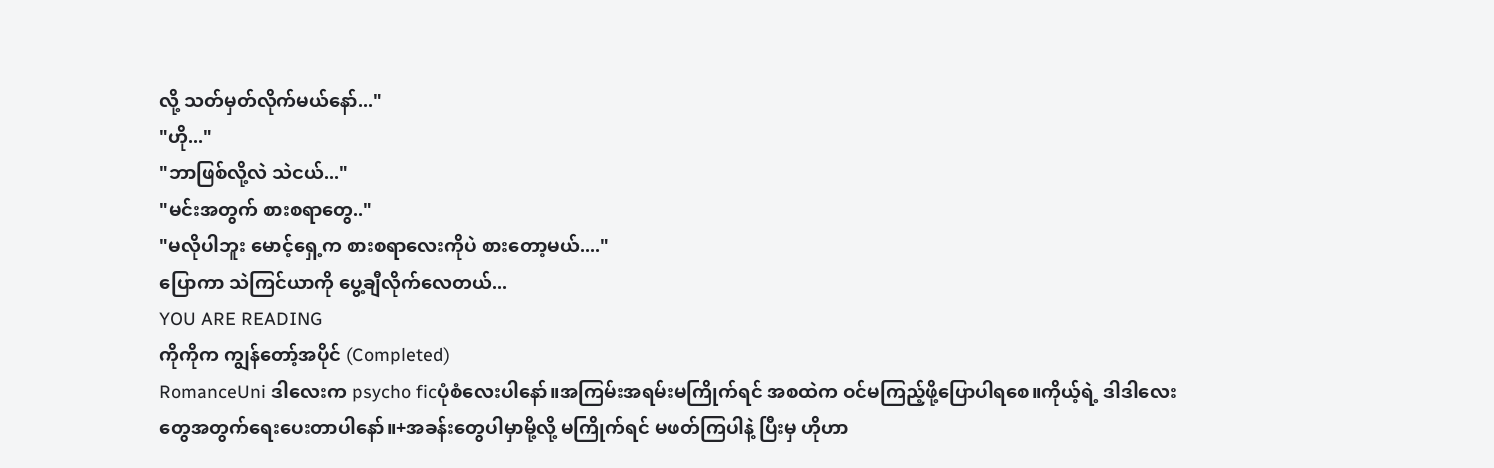လို့ သတ်မှတ်လိုက်မယ်နော်..."
"ဟို..."
"ဘာဖြစ်လို့လဲ သဲငယ်..."
"မင်းအတွက် စားစရာတွေ.."
"မလိုပါဘူး မောင့်ရှေ့က စားစရာလေးကိုပဲ စားတော့မယ်...."
ပြောကာ သဲကြင်ယာကို ပွေ့ချီလိုက်လေတယ်...
YOU ARE READING
ကိုကိုက ကျွန်တော့်အပိုင် (Completed)
RomanceUni ဒါလေးက psycho ficပုံစံလေးပါနော်။အကြမ်းအရမ်းမကြိုက်ရင် အစထဲက ဝင်မကြည့်ဖို့ပြောပါရစေ။ကိုယ့်ရဲ့ ဒါဒါလေးတွေအတွက်ရေးပေးတာပါနော်။+အခန်းတွေပါမှာမို့လို့ မကြိုက်ရင် မဖတ်ကြပါနဲ့ ပြီးမှ ဟိုဟာ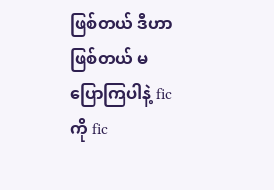ဖြစ်တယ် ဒီဟာဖြစ်တယ် မပြောကြပါနဲ့ fic ကို fic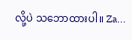လို့ပဲ သဘောထားပါ။ Za...